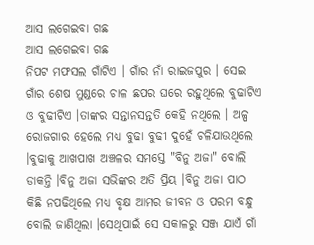ଆସ ଲଗେଇବା ଗଛ
ଆସ ଲଗେଇବା ଗଛ
ନିପଟ ମଫସଲ ଗାଁଟିଏ । ଗାଁର ନାଁ ରାଇଜପୁର । ସେଇ ଗାଁର ଶେଷ ମୁଣ୍ଡରେ ଚାଳ ଛପର ଘରେ ରହୁଥିଲେ ବୁଢାଟିଏ ଓ ବୁଢୀଟିଏ ।ତାଙ୍କର ସନ୍ତାନସନ୍ତତି କେହି ନଥିଲେ । ଅଳ୍ପ ରୋଜଗାର ହେଲେ ମଧ୍ୟ ବୁଢା ବୁଢୀ ଦୁହେଁ ଚଳିଯାଉଥିଲେ ।ବୁଢାକୁ ଆଖପାଖ ଅଞ୍ଚଳର ସମସ୍ତେ "ବିନୁ ଅଜା" ବୋଲି ଡାକନ୍ତି ।ବିନୁ ଅଜା ସଭିଙ୍କର ଅତି ପ୍ରିୟ ।ବିନୁ ଅଜା ପାଠ କିଛି ନପଢିଥିଲେ ମଧ୍ୟ ବୃକ୍ଷ ଆମର ଜୀବନ ଓ ପରମ ବନ୍ଧୁ ବୋଲି ଜାଣିଥିଲା ।ସେଥିପାଇଁ ସେ ସକାଳରୁ ସଞ୍ଜ ଯାଏଁ ଗାଁ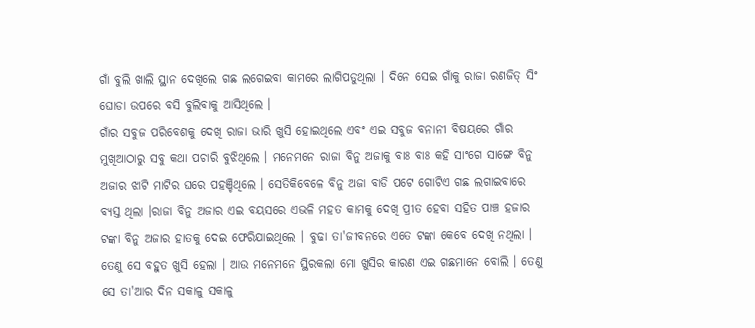ଗାଁ ବୁଲି ଖାଲି ସ୍ଥାନ ଦେଖିଲେ ଗଛ ଲଗେଇବା କାମରେ ଲାଗିପଡୁଥିଲା । ଦିନେ ସେଇ ଗାଁକୁ ରାଜା ରଣଜିତ୍ ସିଂ ଘୋଡା ଉପରେ ବସି ବୁଲିବାକୁ ଆସିଥିଲେ ।
ଗାଁର ସବୁଜ ପରିବେଶକୁ ଦେଖି ରାଜା ଭାରି ଖୁସି ହୋଇଥିଲେ ଏବଂ ଏଇ ସବୁଜ ବନାନୀ ବିଷୟରେ ଗାଁର ମୁଖିଆଠାରୁ ସବୁ କଥା ପଚାରି ବୁଝିଥିଲେ । ମନେମନେ ରାଜା ବିନୁ ଅଜାକୁ ବାଃ ବାଃ କହି ସାଂଗେ ସାଙ୍ଗେ ବିନୁ ଅଜାର ଝାଟି ମାଟିର ଘରେ ପହଞ୍ଚିଥିଲେ । ସେତିକିବେଳେ ବିନୁ ଅଜା ବାଡି ପଟେ ଗୋଟିଏ ଗଛ ଲଗାଇବାରେ ବ୍ୟସ୍ତ ଥିଲା ।ରାଜା ବିନୁ ଅଜାର ଏଇ ବୟସରେ ଏଭଳି ମହତ କାମକୁ ଦେଖି ପ୍ରୀତ ହେବା ସହିତ ପାଞ୍ଚ ହଜାର ଟଙ୍କା ବିନୁ ଅଜାର ହାତକୁ ଦେଇ ଫେରିଯାଇଥିଲେ । ବୁଢା ତା'ଜୀବନରେ ଏତେ ଟଙ୍କା କେବେ ଦେଖି ନଥିଲା । ତେଣୁ ସେ ବହୁତ ଖୁସି ହେଲା । ଆଉ ମନେମନେ ସ୍ଥିରକଲା ମୋ ଖୁସିର କାରଣ ଏଇ ଗଛମାନେ ବୋଲି । ତେଣୁ ସେ ତା'ଆର ଦିନ ସକାଳୁ ସକାଳୁ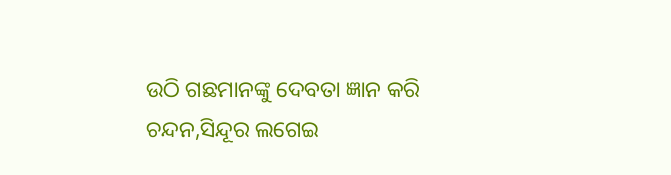ଉଠି ଗଛମାନଙ୍କୁ ଦେବତା ଜ୍ଞାନ କରି ଚନ୍ଦନ,ସିନ୍ଦୂର ଲଗେଇ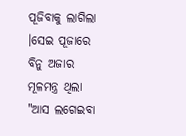ପୂଜିବାକୁ ଲାଗିଲା ।ସେଇ ପୂଜାରେ ବିନୁ ଅଜାର ମୂଳମନ୍ତ୍ର ଥିଲା "ଆସ ଲଗେଇବା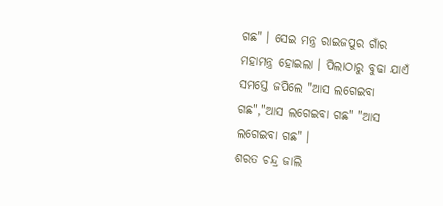ଗଛ" । ସେଇ ମନ୍ତ୍ର ରାଇଜପୁର ଗାଁର ମହାମନ୍ତ୍ର ହୋଇଲା । ପିଲାଠାରୁ ବୁଢା ଯାଏଁ ସମସ୍ତେ ଜପିଲେ "ଆସ ଲଗେଇବା ଗଛ","ଆସ ଲଗେଇବା ଗଛ" "ଆସ ଲଗେଇବା ଗଛ" ।
ଶରତ ଚନ୍ଦ୍ର ଜାଲି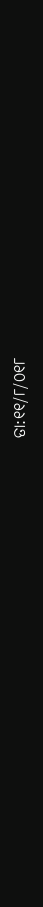ତା:୧୧/୮/୦୧୮